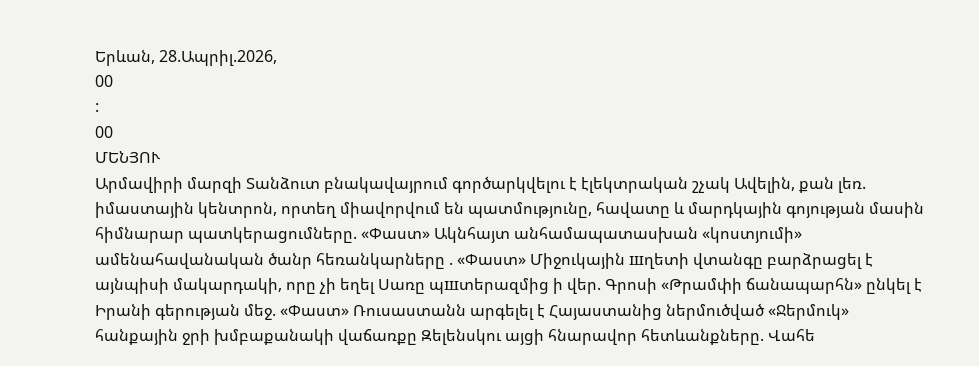Երևան, 28.Ապրիլ.2026,
00
:
00
ՄԵՆՅՈՒ
Արմավիրի մարզի Տանձուտ բնակավայրում գործարկվելու է էլեկտրական շչակ Ավելին, քան լեռ. իմաստային կենտրոն, որտեղ միավորվում են պատմությունը, հավատը և մարդկային գոյության մասին հիմնարար պատկերացումները. «Փաստ» Ակնհայտ անհամապատասխան «կոստյումի» ամենահավանական ծանր հեռանկարները . «Փաստ» Միջուկային шղետի վտանգը բարձրացել է այնպիսի մակարդակի, որը չի եղել Սառը պшտերազմից ի վեր. Գրոսի «Թրամփի ճանապարհն» ընկել է Իրանի գերության մեջ. «Փաստ» Ռուսաստանն արգելել է Հայաստանից ներմուծված «Ջերմուկ» հանքային ջրի խմբաքանակի վաճառքը Զելենսկու այցի հնարավոր հետևանքները. Վահե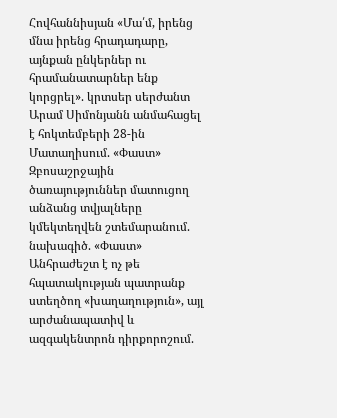Հովհաննիսյան «Մա՛մ, իրենց մնա իրենց հրադադարը, այնքան ընկերներ ու հրամանատարներ ենք կորցրել». կրտսեր սերժանտ Արամ Սիմոնյանն անմահացել է հոկտեմբերի 28-ին Մատաղիսում. «Փաստ» Զբոսաշրջային ծառայություններ մատուցող անձանց տվյալները կմեկտեղվեն շտեմարանում. նախագիծ. «Փաստ» Անհրաժեշտ է ոչ թե հպատակության պատրանք ստեղծող «խաղաղություն», այլ արժանապատիվ և ազգակենտրոն դիրքորոշում.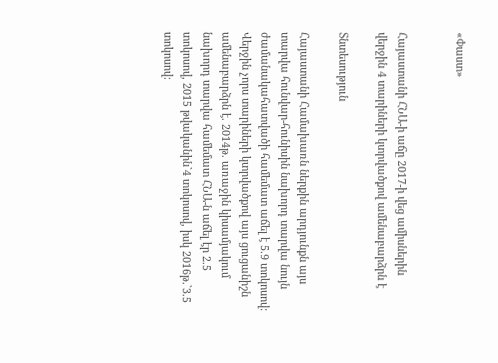«Փաստ»


Հայաստանի ՀՆԱ-ի աճը 2017-ի վեց ամիսներին վերջին 4 տարիների կտրվածքով ամենաբարձրն է

Տնտեսություն

Հայաստանի Համախառն ներքին արդյունքն այս տարվա հունվար-հունիսին նախորդ տարվա նույն ժամանակահատվածի համեմատ աճել է 5.9 տոկոսով: Վերջին չորս տարիների կտրվածքով այս ցուցանիշն ամենաբարձրն է. 2014թ. առաջին կիսամյակում նախորդ տարվա համեմատ ՀՆԱ-ն աճել էր 2.5 տոկոսով, 2015 թվականին`4 տոկոսով, իսկ 2016թ.`3.5 տոկոսով: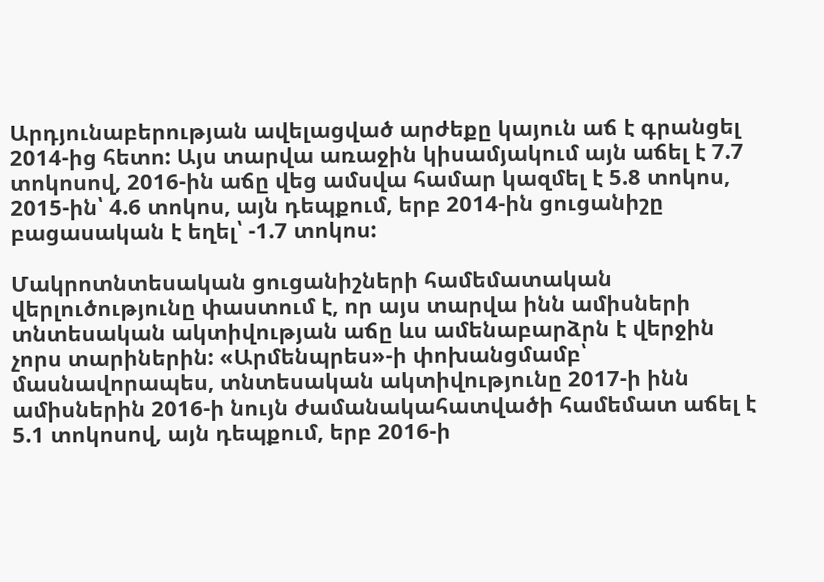Արդյունաբերության ավելացված արժեքը կայուն աճ է գրանցել 2014-ից հետո: Այս տարվա առաջին կիսամյակում այն աճել է 7.7 տոկոսով, 2016-ին աճը վեց ամսվա համար կազմել է 5.8 տոկոս, 2015-ին՝ 4.6 տոկոս, այն դեպքում, երբ 2014-ին ցուցանիշը բացասական է եղել՝ -1.7 տոկոս:

Մակրոտնտեսական ցուցանիշների համեմատական վերլուծությունը փաստում է, որ այս տարվա ինն ամիսների տնտեսական ակտիվության աճը ևս ամենաբարձրն է վերջին չորս տարիներին: «Արմենպրես»-ի փոխանցմամբ՝ մասնավորապես, տնտեսական ակտիվությունը 2017-ի ինն ամիսներին 2016-ի նույն ժամանակահատվածի համեմատ աճել է 5.1 տոկոսով, այն դեպքում, երբ 2016-ի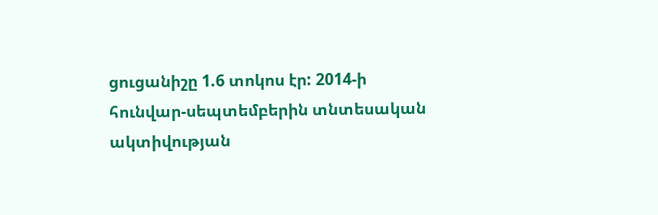ցուցանիշը 1.6 տոկոս էր: 2014-ի հունվար-սեպտեմբերին տնտեսական ակտիվության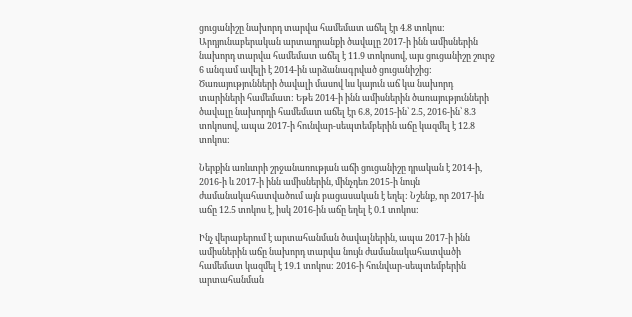ցուցանիշը նախորդ տարվա համեմատ աճել էր 4.8 տոկոս: Արդյունաբերական արտադրանքի ծավալը 2017-ի ինն ամիսներին նախորդ տարվա համեմատ աճել է 11.9 տոկոսով, այս ցուցանիշը շուրջ 6 անգամ ավելի է 2014-ին արձանագրված ցուցանիշից: Ծառայությունների ծավալի մասով ևս կայուն աճ կա նախորդ տարիների համեմատ: Եթե 2014-ի ինն ամիսներին ծառայությունների ծավալը նախորդի համեմատ աճել էր 6.8, 2015-ին՝ 2.5, 2016-ին՝ 8.3 տոկոսով, ապա 2017-ի հունվար-սեպտեմբերին աճը կազմել է 12.8 տոկոս:

Ներքին առևտրի շրջանառության աճի ցուցանիշը դրական է 2014-ի, 2016-ի և 2017-ի ինն ամիսներին, մինչդեռ 2015-ի նույն ժամանակահատվածում այն բացասական է եղել: Նշենք, որ 2017-ին աճը 12.5 տոկոս է, իսկ 2016-ին աճը եղել է 0.1 տոկոս:

Ինչ վերաբերում է արտահանման ծավալներին, ապա 2017-ի ինն ամիսներին աճը նախորդ տարվա նույն ժամանակահատվածի համեմատ կազմել է 19.1 տոկոս: 2016-ի հունվար-սեպտեմբերին արտահանման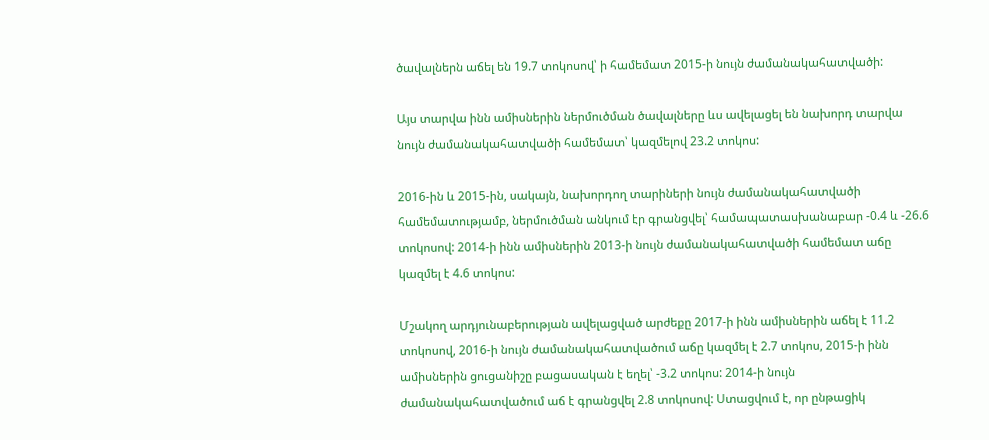ծավալներն աճել են 19.7 տոկոսով՝ ի համեմատ 2015-ի նույն ժամանակահատվածի:

Այս տարվա ինն ամիսներին ներմուծման ծավալները ևս ավելացել են նախորդ տարվա նույն ժամանակահատվածի համեմատ՝ կազմելով 23.2 տոկոս:

2016-ին և 2015-ին, սակայն, նախորդող տարիների նույն ժամանակահատվածի համեմատությամբ, ներմուծման անկում էր գրանցվել՝ համապատասխանաբար -0.4 և -26.6 տոկոսով: 2014-ի ինն ամիսներին 2013-ի նույն ժամանակահատվածի համեմատ աճը կազմել է 4.6 տոկոս:

Մշակող արդյունաբերության ավելացված արժեքը 2017-ի ինն ամիսներին աճել է 11.2 տոկոսով, 2016-ի նույն ժամանակահատվածում աճը կազմել է 2.7 տոկոս, 2015-ի ինն ամիսներին ցուցանիշը բացասական է եղել՝ -3.2 տոկոս: 2014-ի նույն ժամանակահատվածում աճ է գրանցվել 2.8 տոկոսով: Ստացվում է, որ ընթացիկ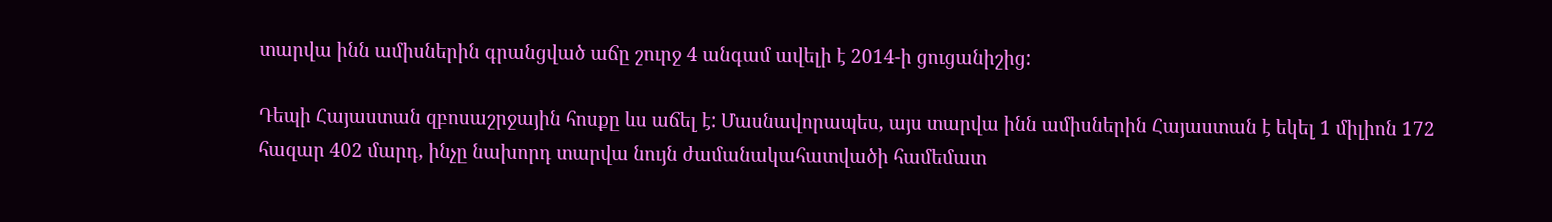տարվա ինն ամիսներին գրանցված աճը շուրջ 4 անգամ ավելի է 2014-ի ցուցանիշից:

Դեպի Հայաստան զբոսաշրջային հոսքը ևս աճել է: Մասնավորապես, այս տարվա ինն ամիսներին Հայաստան է եկել 1 միլիոն 172 հազար 402 մարդ, ինչը նախորդ տարվա նույն ժամանակահատվածի համեմատ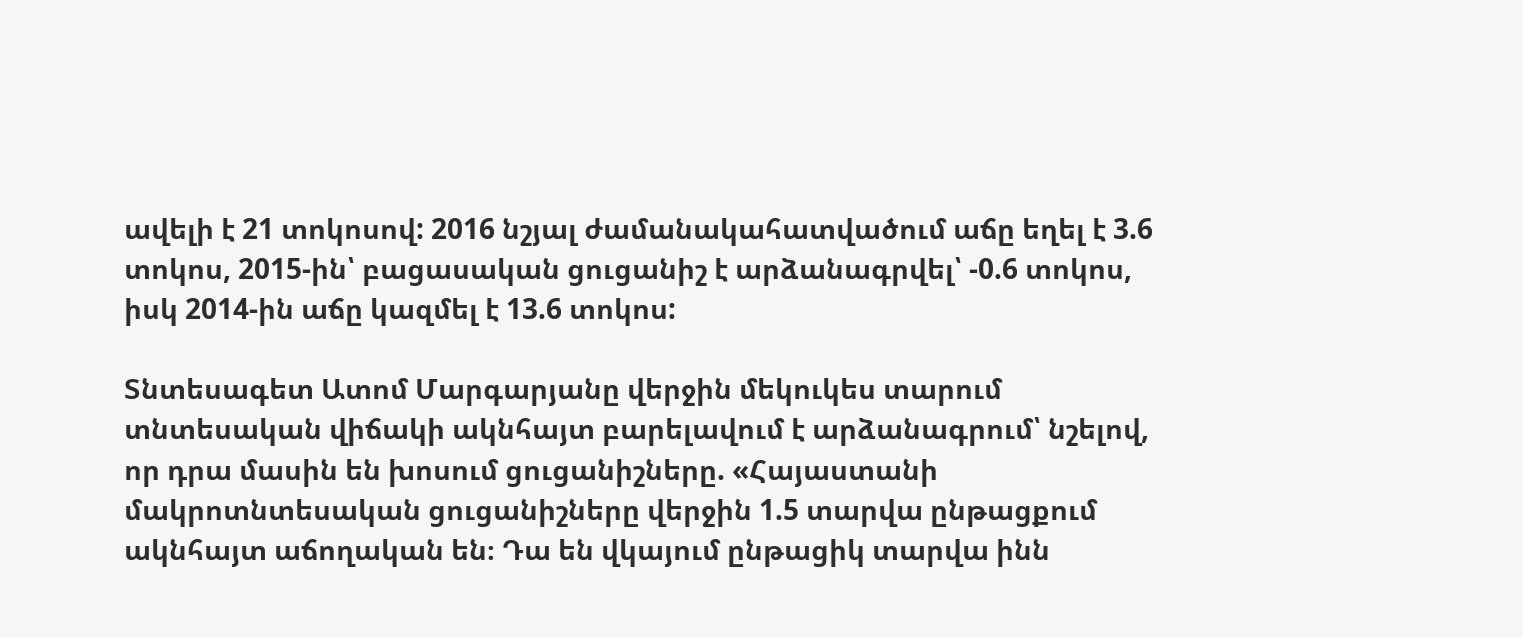ավելի է 21 տոկոսով: 2016 նշյալ ժամանակահատվածում աճը եղել է 3.6 տոկոս, 2015-ին՝ բացասական ցուցանիշ է արձանագրվել՝ -0.6 տոկոս, իսկ 2014-ին աճը կազմել է 13.6 տոկոս:

Տնտեսագետ Ատոմ Մարգարյանը վերջին մեկուկես տարում տնտեսական վիճակի ակնհայտ բարելավում է արձանագրում՝ նշելով, որ դրա մասին են խոսում ցուցանիշները. «Հայաստանի մակրոտնտեսական ցուցանիշները վերջին 1.5 տարվա ընթացքում ակնհայտ աճողական են։ Դա են վկայում ընթացիկ տարվա ինն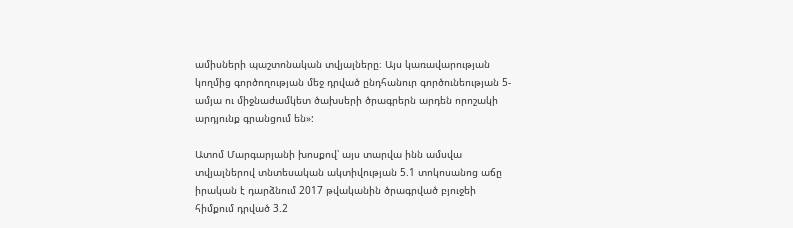ամիսների պաշտոնական տվյալները։ Այս կառավարության կողմից գործողության մեջ դրված ընդհանուր գործունեության 5-ամյա ու միջնաժամկետ ծախսերի ծրագրերն արդեն որոշակի արդյունք գրանցում են»:

Ատոմ Մարգարյանի խոսքով՝ այս տարվա ինն ամսվա տվյալներով տնտեսական ակտիվության 5.1 տոկոսանոց աճը իրական է դարձնում 2017 թվականին ծրագրված բյուջեի հիմքում դրված 3.2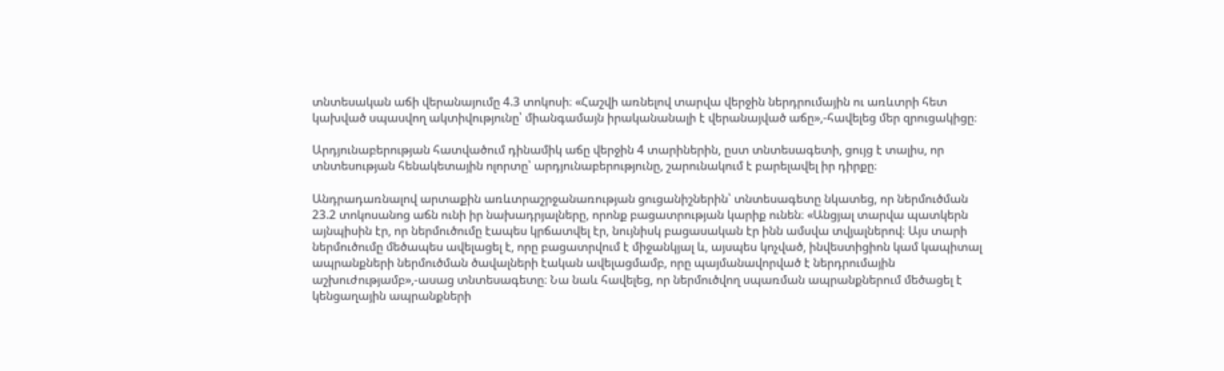տնտեսական աճի վերանայումը 4.3 տոկոսի։ «Հաշվի առնելով տարվա վերջին ներդրումային ու առևտրի հետ կախված սպասվող ակտիվությունը՝ միանգամայն իրականանալի է վերանայված աճը»,-հավելեց մեր զրուցակիցը։

Արդյունաբերության հատվածում դինամիկ աճը վերջին 4 տարիներին, ըստ տնտեսագետի, ցույց է տալիս, որ տնտեսության հենակետային ոլորտը՝ արդյունաբերությունը, շարունակում է բարելավել իր դիրքը։

Անդրադառնալով արտաքին առևտրաշրջանառության ցուցանիշներին՝ տնտեսագետը նկատեց, որ ներմուծման 23.2 տոկոսանոց աճն ունի իր նախադրյալները, որոնք բացատրության կարիք ունեն։ «Անցյալ տարվա պատկերն այնպիսին էր, որ ներմուծումը էապես կրճատվել էր, նույնիսկ բացասական էր ինն ամսվա տվյալներով։ Այս տարի ներմուծումը մեծապես ավելացել է, որը բացատրվում է միջանկյալ և, այսպես կոչված, ինվեստիցիոն կամ կապիտալ ապրանքների ներմուծման ծավալների էական ավելացմամբ, որը պայմանավորված է ներդրումային աշխուժությամբ»,-ասաց տնտեսագետը։ Նա նաև հավելեց, որ ներմուծվող սպառման ապրանքներում մեծացել է կենցաղային ապրանքների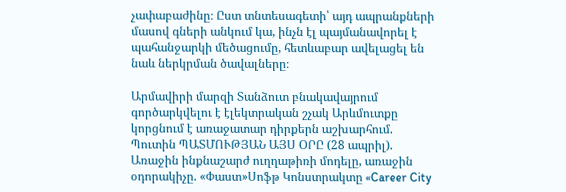չափաբաժինը։ Ըստ տնտեսագետի՝ այդ ապրանքների մասով գների անկում կա, ինչն էլ պայմանավորել է պահանջարկի մեծացումը, հետևաբար ավելացել են նաև ներկրման ծավալները։

Արմավիրի մարզի Տանձուտ բնակավայրում գործարկվելու է էլեկտրական շչակ Արևմուտքը կորցնում է առաջատար դիրքերն աշխարհում. Պուտին ՊԱՏՄՈՒԹՅԱՆ ԱՅՍ ՕՐԸ (28 ապրիլ). Առաջին ինքնաշարժ ուղղաթիռի մոդելը, առաջին օդորակիչը. «Փաստ»Սոֆթ Կոնստրակտը «Career City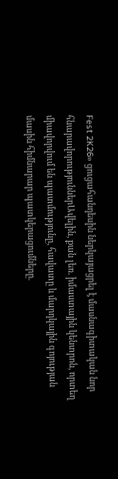Fest 2K26» ցուցահանդեսին ներկայացրել է մասնագիտական նոր հնարավորություններԱվելին, քան լեռ. իմաստային կենտրոն, որտեղ միավորվում են պատմությունը, հավատը և մարդկային գոյության մասին հիմնարար պատկերացումները.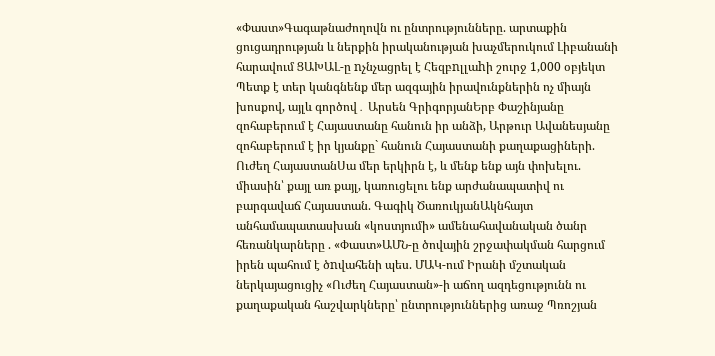«Փաստ»Գագաթնաժողովն ու ընտրությունները. արտաքին ցուցադրության և ներքին իրականության խաչմերուկում Լիբանանի հարավում ՑԱԽԱԼ-ը nչնչացրել է Հեզբnլլաhի շուրջ 1,000 օբյեկտ Պետք է տեր կանգնենք մեր ազգային իրավունքներին ոչ միայն խոսքով, այլև գործով․ Արսեն ԳրիգորյանԵրբ Փաշինյանը զոհաբերում է Հայաստանը հանուն իր անձի, Արթուր Ավանեսյանը զոհաբերում է իր կյանքը` հանուն Հայաստանի քաղաքացիների. Ուժեղ ՀայաստանՍա մեր երկիրն է, և մենք ենք այն փոխելու. միասին՝ քայլ առ քայլ, կառուցելու ենք արժանապատիվ ու բարգավաճ Հայաստան. Գագիկ ԾառուկյանԱկնհայտ անհամապատասխան «կոստյումի» ամենահավանական ծանր հեռանկարները . «Փաստ»ԱՄՆ-ը ծովային շրջափակման հարցում իրեն պահում է ծnվահենի պես. ՄԱԿ-ում Իրանի մշտական ներկայացուցիչ «Ուժեղ Հայաստան»-ի աճող ազդեցությունն ու քաղաքական հաշվարկները՝ ընտրություններից առաջ Պռոշյան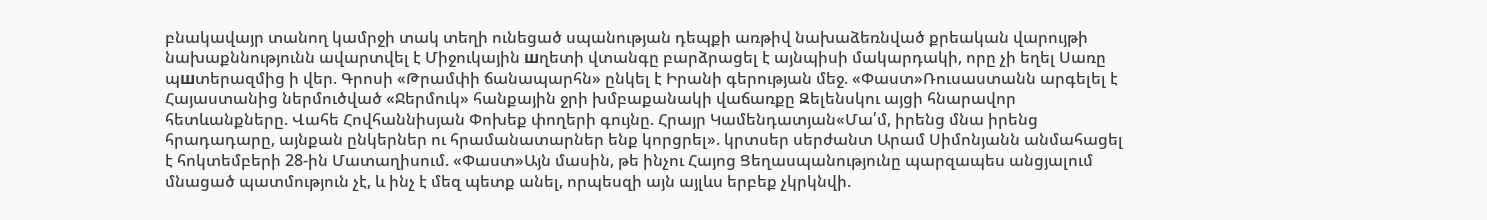բնակավայր տանող կամրջի տակ տեղի ունեցած սպանության դեպքի առթիվ նախաձեռնված քրեական վարույթի նախաքննությունն ավարտվել է Միջուկային шղետի վտանգը բարձրացել է այնպիսի մակարդակի, որը չի եղել Սառը պшտերազմից ի վեր. Գրոսի «Թրամփի ճանապարհն» ընկել է Իրանի գերության մեջ. «Փաստ»Ռուսաստանն արգելել է Հայաստանից ներմուծված «Ջերմուկ» հանքային ջրի խմբաքանակի վաճառքը Զելենսկու այցի հնարավոր հետևանքները. Վահե Հովհաննիսյան Փոխեք փողերի գույնը. Հրայր Կամենդատյան«Մա՛մ, իրենց մնա իրենց հրադադարը, այնքան ընկերներ ու հրամանատարներ ենք կորցրել». կրտսեր սերժանտ Արամ Սիմոնյանն անմահացել է հոկտեմբերի 28-ին Մատաղիսում. «Փաստ»Այն մասին, թե ինչու Հայոց Ցեղասպանությունը պարզապես անցյալում մնացած պատմություն չէ, և ինչ է մեզ պետք անել, որպեսզի այն այլևս երբեք չկրկնվի.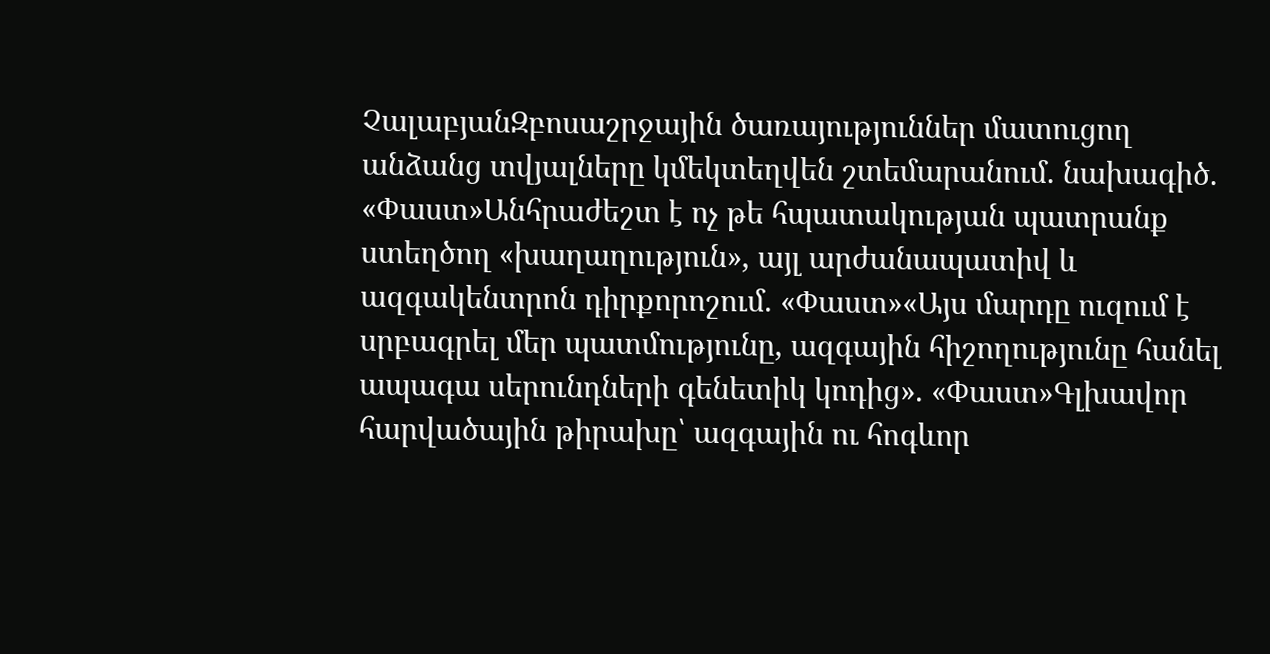ՉալաբյանԶբոսաշրջային ծառայություններ մատուցող անձանց տվյալները կմեկտեղվեն շտեմարանում. նախագիծ. «Փաստ»Անհրաժեշտ է ոչ թե հպատակության պատրանք ստեղծող «խաղաղություն», այլ արժանապատիվ և ազգակենտրոն դիրքորոշում. «Փաստ»«Այս մարդը ուզում է սրբագրել մեր պատմությունը, ազգային հիշողությունը հանել ապագա սերունդների գենետիկ կոդից». «Փաստ»Գլխավոր հարվածային թիրախը՝ ազգային ու հոգևոր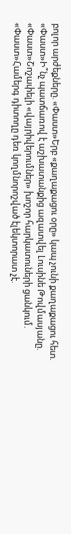բոլոր արժեքները. «Փաստ»Երբ «քաղաքացու օրը» կապ չունի քաղաքացու հետ. «Փաստ»Ի՞նչ պատճառով է աշխատանքից ազատվել Լուսինե Թովմասյանը. «Փաստ»Շոշափելի «վայրիվերումներ» խոշոր հարկատուների ցանկում. «Փաստ»Համերգ դիտողը դեռ կողմնորոշված էլեկտորատ չէ.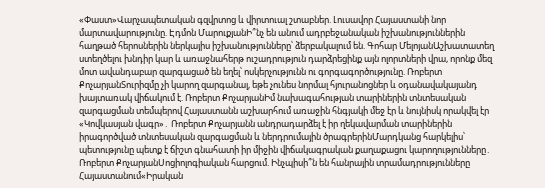«Փաստ»Վարչապետական գզվրտոց և վիրտուալ շտաբներ. Լուսավոր Հայաստանի նոր մարտավարությունը. Էդմոն ՄարուքյանԻ՞նչ են անում ադրբեջանական իշխանություններին հաղթած հերոսներին ներկայիս իշխանությունները՝ ձերբակալում են. Գոհար ՄելոյանԱշխատատեղ ստեղծելու խնդիր կար և առաջնահերթ ուշադրություն դարձրեցինք այն ոլորտների վրա, որոնք մեզ մոտ ավանդաբար զարգացած են եղել՝ ոսկերչությունն ու գորգագործությունը. Ռոբերտ ՔոչարյանՏուրիզմը չի կարող զարգանալ, եթե չունես նորմալ հյուրանոցներ և օդանավակայանդ խայտառակ վիճակում է. Ռոբերտ ՔոչարյանԻմ նախագահության տարիներին տնտեսական զարգացման տեմպերով Հայաստանն աշխարհում առաջին հնգյակի մեջ էր և նույնիսկ որակվել էր «Կովկասյան վագր»․ Ռոբերտ Քոչարյանն անդրադարձել է իր ղեկավարման տարիներին իրագործված տնտեսական զարգացման և ներդրումային ծրագրերինՄարդկանց հարկելիս՝ պետությունը պետք է ճիշտ գնահատի իր միջին վիճակագրական քաղաքացու կարողությունները․ Ռոբերտ ՔոչարյանՍոցիոլոգիական հարցում. Ինչպիսի՞ն են հանրային տրամադրությունները Հայաստանում«Իրական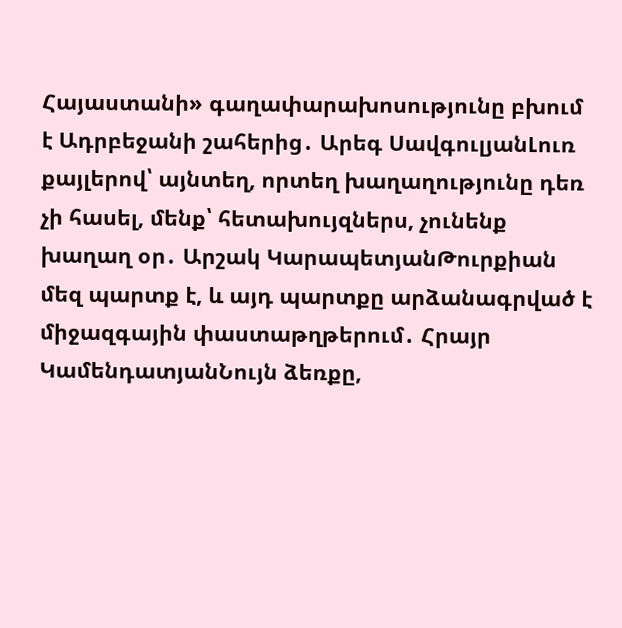Հայաստանի» գաղափարախոսությունը բխում է Ադրբեջանի շահերից․ Արեգ ՍավգուլյանԼուռ քայլերով՝ այնտեղ, որտեղ խաղաղությունը դեռ չի հասել, մենք՝ հետախույզներս, չունենք խաղաղ օր․ Արշակ ԿարապետյանԹուրքիան մեզ պարտք է, և այդ պարտքը արձանագրված է միջազգային փաստաթղթերում․ Հրայր ԿամենդատյանՆույն ձեռքը,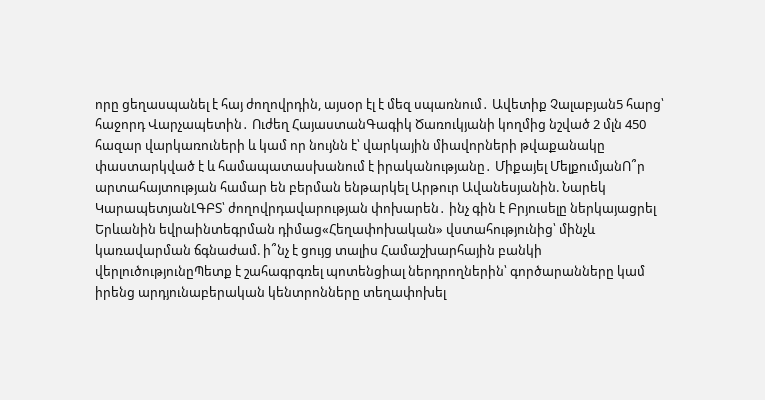որը ցեղասպանել է հայ ժողովրդին, այսօր էլ է մեզ սպառնում․ Ավետիք Չալաբյան5 հարց՝ հաջորդ Վարչապետին․ Ուժեղ ՀայաստանԳագիկ Ծառուկյանի կողմից նշված 2 մլն 450 հազար վարկառուների և կամ որ նույնն է՝ վարկային միավորների թվաքանակը փաստարկված է և համապատասխանում է իրականությանը․ Միքայել ՄելքումյանՈ՞ր արտահայտության համար են բերման ենթարկել Արթուր Ավանեսյանին. Նարեկ ԿարապետյանԼԳԲՏ՝ ժողովրդավարության փոխարեն․ ինչ գին է Բրյուսելը ներկայացրել Երևանին եվրաինտեգրման դիմաց«Հեղափոխական» վստահությունից՝ մինչև կառավարման ճգնաժամ. ի՞նչ է ցույց տալիս Համաշխարհային բանկի վերլուծությունըՊետք է շահագրգռել պոտենցիալ ներդրողներին՝ գործարանները կամ իրենց արդյունաբերական կենտրոնները տեղափոխել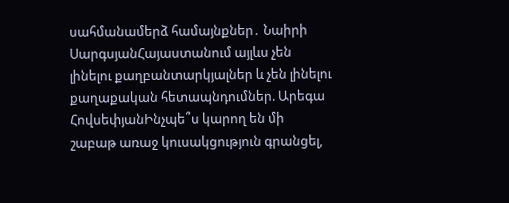սահմանամերձ համայնքներ․ Նաիրի ՍարգսյանՀայաստանում այլևս չեն լինելու քաղբանտարկյալներ և չեն լինելու քաղաքական հետապնդումներ. Արեգա ՀովսեփյանԻնչպե՞ս կարող են մի շաբաթ առաջ կուսակցություն գրանցել,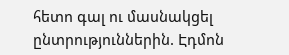հետո գալ ու մասնակցել ընտրություններին. Էդմոն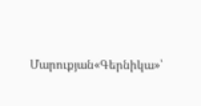Մարուքյան«Գերնիկա»՝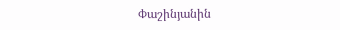Փաշինյանին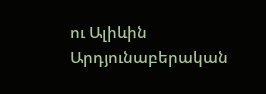ու Ալիևին Արդյունաբերական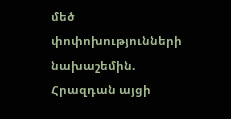մեծ փոփոխությունների նախաշեմին. Հրազդան այցի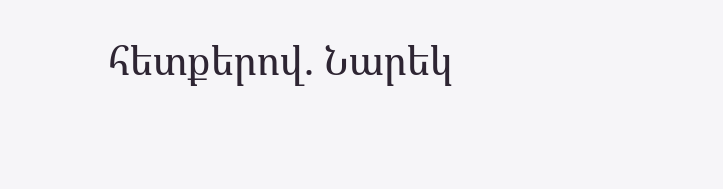հետքերով. Նարեկ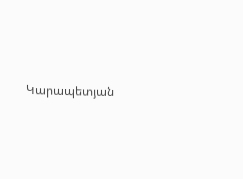Կարապետյան